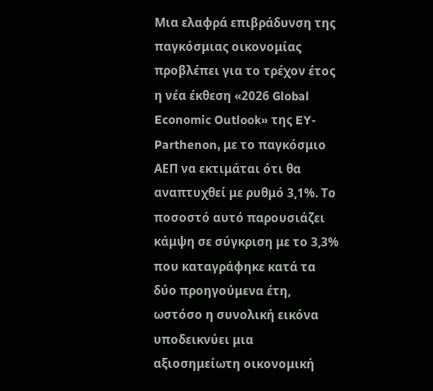Μια ελαφρά επιβράδυνση της παγκόσμιας οικονομίας προβλέπει για το τρέχον έτος η νέα έκθεση «2026 Global Economic Outlook» της EY-Parthenon, με το παγκόσμιο ΑΕΠ να εκτιμάται ότι θα αναπτυχθεί με ρυθμό 3,1%. Το ποσοστό αυτό παρουσιάζει κάμψη σε σύγκριση με το 3,3% που καταγράφηκε κατά τα δύο προηγούμενα έτη, ωστόσο η συνολική εικόνα υποδεικνύει μια αξιοσημείωτη οικονομική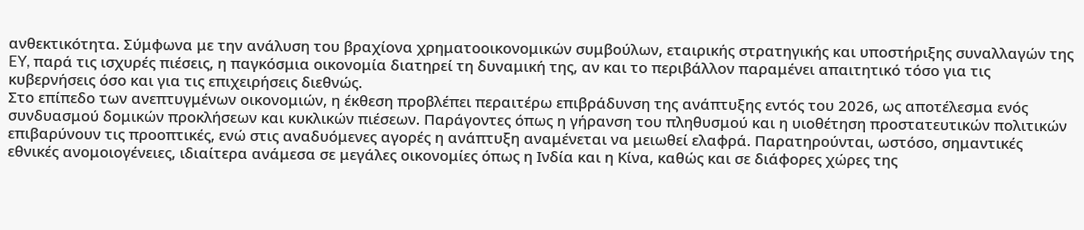ανθεκτικότητα. Σύμφωνα με την ανάλυση του βραχίονα χρηματοοικονομικών συμβούλων, εταιρικής στρατηγικής και υποστήριξης συναλλαγών της EY, παρά τις ισχυρές πιέσεις, η παγκόσμια οικονομία διατηρεί τη δυναμική της, αν και το περιβάλλον παραμένει απαιτητικό τόσο για τις κυβερνήσεις όσο και για τις επιχειρήσεις διεθνώς.
Στο επίπεδο των ανεπτυγμένων οικονομιών, η έκθεση προβλέπει περαιτέρω επιβράδυνση της ανάπτυξης εντός του 2026, ως αποτέλεσμα ενός συνδυασμού δομικών προκλήσεων και κυκλικών πιέσεων. Παράγοντες όπως η γήρανση του πληθυσμού και η υιοθέτηση προστατευτικών πολιτικών επιβαρύνουν τις προοπτικές, ενώ στις αναδυόμενες αγορές η ανάπτυξη αναμένεται να μειωθεί ελαφρά. Παρατηρούνται, ωστόσο, σημαντικές εθνικές ανομοιογένειες, ιδιαίτερα ανάμεσα σε μεγάλες οικονομίες όπως η Ινδία και η Κίνα, καθώς και σε διάφορες χώρες της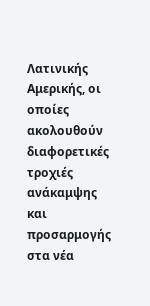Λατινικής Αμερικής, οι οποίες ακολουθούν διαφορετικές τροχιές ανάκαμψης και προσαρμογής στα νέα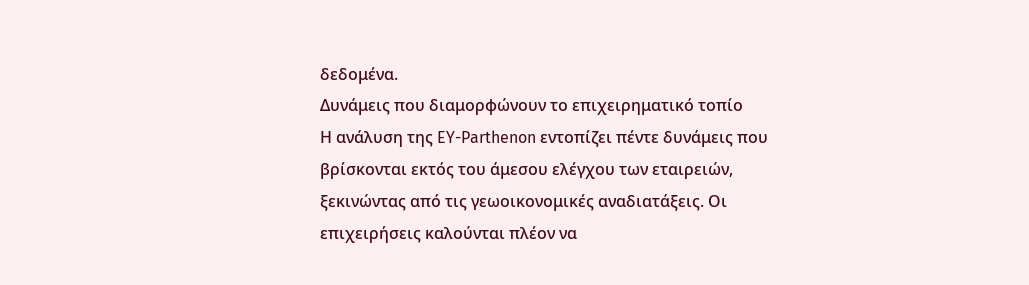δεδομένα.
Δυνάμεις που διαμορφώνουν το επιχειρηματικό τοπίο
Η ανάλυση της EY-Parthenon εντοπίζει πέντε δυνάμεις που βρίσκονται εκτός του άμεσου ελέγχου των εταιρειών, ξεκινώντας από τις γεωοικονομικές αναδιατάξεις. Οι επιχειρήσεις καλούνται πλέον να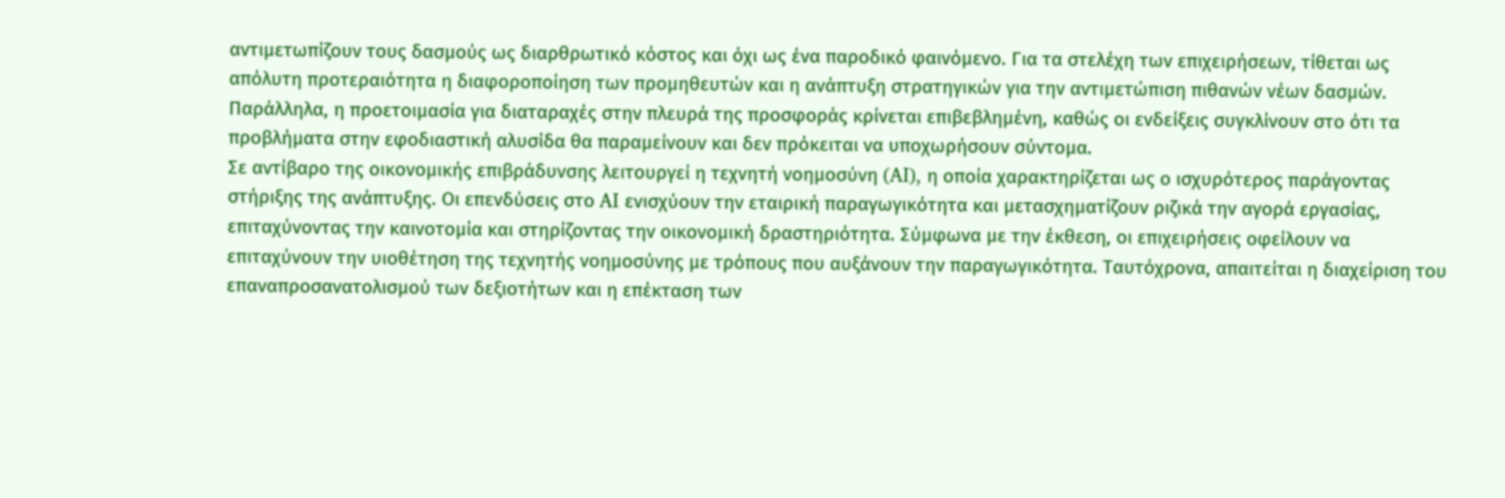αντιμετωπίζουν τους δασμούς ως διαρθρωτικό κόστος και όχι ως ένα παροδικό φαινόμενο. Για τα στελέχη των επιχειρήσεων, τίθεται ως απόλυτη προτεραιότητα η διαφοροποίηση των προμηθευτών και η ανάπτυξη στρατηγικών για την αντιμετώπιση πιθανών νέων δασμών. Παράλληλα, η προετοιμασία για διαταραχές στην πλευρά της προσφοράς κρίνεται επιβεβλημένη, καθώς οι ενδείξεις συγκλίνουν στο ότι τα προβλήματα στην εφοδιαστική αλυσίδα θα παραμείνουν και δεν πρόκειται να υποχωρήσουν σύντομα.
Σε αντίβαρο της οικονομικής επιβράδυνσης λειτουργεί η τεχνητή νοημοσύνη (AI), η οποία χαρακτηρίζεται ως ο ισχυρότερος παράγοντας στήριξης της ανάπτυξης. Οι επενδύσεις στο AI ενισχύουν την εταιρική παραγωγικότητα και μετασχηματίζουν ριζικά την αγορά εργασίας, επιταχύνοντας την καινοτομία και στηρίζοντας την οικονομική δραστηριότητα. Σύμφωνα με την έκθεση, οι επιχειρήσεις οφείλουν να επιταχύνουν την υιοθέτηση της τεχνητής νοημοσύνης με τρόπους που αυξάνουν την παραγωγικότητα. Ταυτόχρονα, απαιτείται η διαχείριση του επαναπροσανατολισμού των δεξιοτήτων και η επέκταση των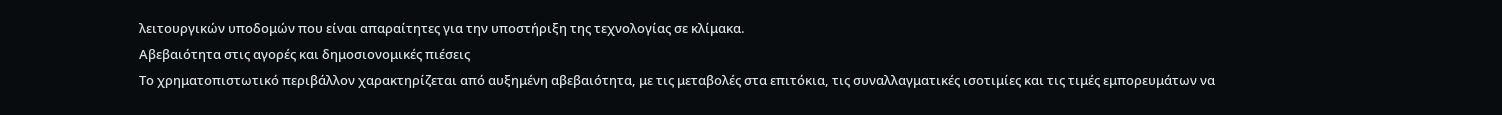λειτουργικών υποδομών που είναι απαραίτητες για την υποστήριξη της τεχνολογίας σε κλίμακα.
Αβεβαιότητα στις αγορές και δημοσιονομικές πιέσεις
Το χρηματοπιστωτικό περιβάλλον χαρακτηρίζεται από αυξημένη αβεβαιότητα, με τις μεταβολές στα επιτόκια, τις συναλλαγματικές ισοτιμίες και τις τιμές εμπορευμάτων να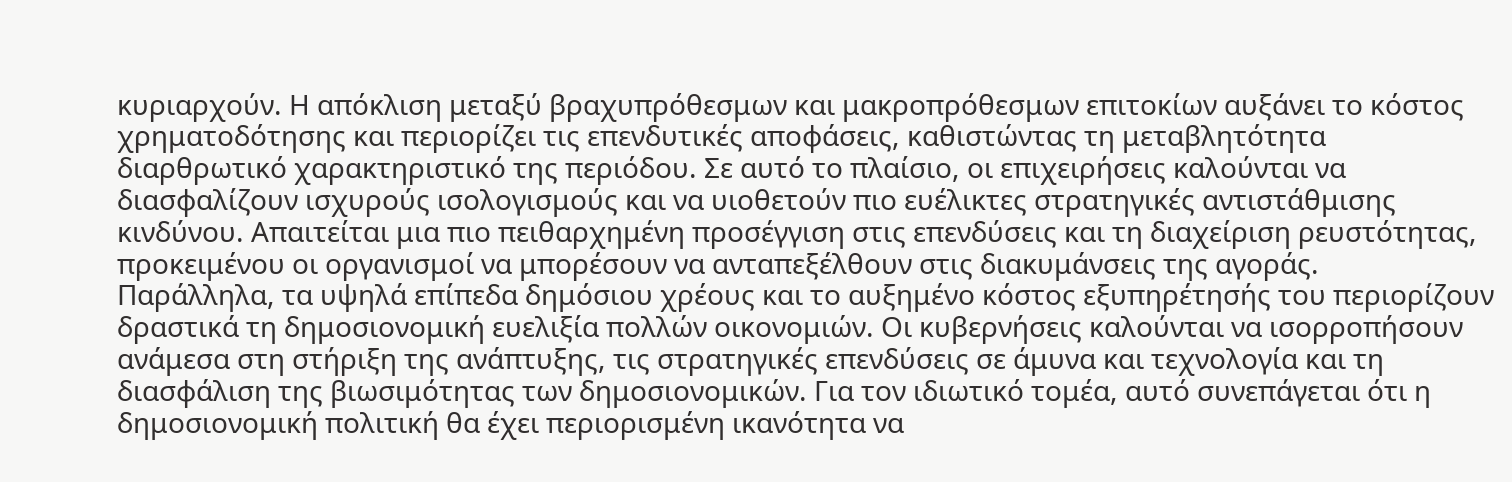κυριαρχούν. Η απόκλιση μεταξύ βραχυπρόθεσμων και μακροπρόθεσμων επιτοκίων αυξάνει το κόστος χρηματοδότησης και περιορίζει τις επενδυτικές αποφάσεις, καθιστώντας τη μεταβλητότητα διαρθρωτικό χαρακτηριστικό της περιόδου. Σε αυτό το πλαίσιο, οι επιχειρήσεις καλούνται να διασφαλίζουν ισχυρούς ισολογισμούς και να υιοθετούν πιο ευέλικτες στρατηγικές αντιστάθμισης κινδύνου. Απαιτείται μια πιο πειθαρχημένη προσέγγιση στις επενδύσεις και τη διαχείριση ρευστότητας, προκειμένου οι οργανισμοί να μπορέσουν να ανταπεξέλθουν στις διακυμάνσεις της αγοράς.
Παράλληλα, τα υψηλά επίπεδα δημόσιου χρέους και το αυξημένο κόστος εξυπηρέτησής του περιορίζουν δραστικά τη δημοσιονομική ευελιξία πολλών οικονομιών. Οι κυβερνήσεις καλούνται να ισορροπήσουν ανάμεσα στη στήριξη της ανάπτυξης, τις στρατηγικές επενδύσεις σε άμυνα και τεχνολογία και τη διασφάλιση της βιωσιμότητας των δημοσιονομικών. Για τον ιδιωτικό τομέα, αυτό συνεπάγεται ότι η δημοσιονομική πολιτική θα έχει περιορισμένη ικανότητα να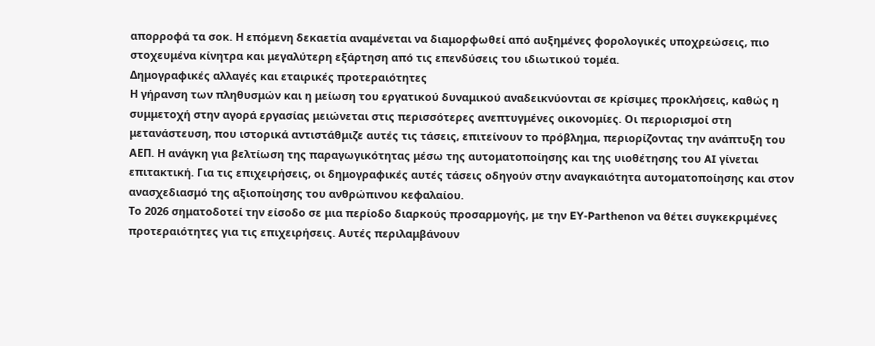απορροφά τα σοκ. Η επόμενη δεκαετία αναμένεται να διαμορφωθεί από αυξημένες φορολογικές υποχρεώσεις, πιο στοχευμένα κίνητρα και μεγαλύτερη εξάρτηση από τις επενδύσεις του ιδιωτικού τομέα.
Δημογραφικές αλλαγές και εταιρικές προτεραιότητες
Η γήρανση των πληθυσμών και η μείωση του εργατικού δυναμικού αναδεικνύονται σε κρίσιμες προκλήσεις, καθώς η συμμετοχή στην αγορά εργασίας μειώνεται στις περισσότερες ανεπτυγμένες οικονομίες. Οι περιορισμοί στη μετανάστευση, που ιστορικά αντιστάθμιζε αυτές τις τάσεις, επιτείνουν το πρόβλημα, περιορίζοντας την ανάπτυξη του ΑΕΠ. Η ανάγκη για βελτίωση της παραγωγικότητας μέσω της αυτοματοποίησης και της υιοθέτησης του AI γίνεται επιτακτική. Για τις επιχειρήσεις, οι δημογραφικές αυτές τάσεις οδηγούν στην αναγκαιότητα αυτοματοποίησης και στον ανασχεδιασμό της αξιοποίησης του ανθρώπινου κεφαλαίου.
Το 2026 σηματοδοτεί την είσοδο σε μια περίοδο διαρκούς προσαρμογής, με την EY-Parthenon να θέτει συγκεκριμένες προτεραιότητες για τις επιχειρήσεις. Αυτές περιλαμβάνουν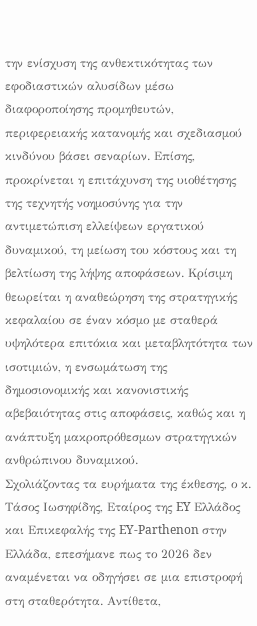την ενίσχυση της ανθεκτικότητας των εφοδιαστικών αλυσίδων μέσω διαφοροποίησης προμηθευτών, περιφερειακής κατανομής και σχεδιασμού κινδύνου βάσει σεναρίων. Επίσης, προκρίνεται η επιτάχυνση της υιοθέτησης της τεχνητής νοημοσύνης για την αντιμετώπιση ελλείψεων εργατικού δυναμικού, τη μείωση του κόστους και τη βελτίωση της λήψης αποφάσεων. Κρίσιμη θεωρείται η αναθεώρηση της στρατηγικής κεφαλαίου σε έναν κόσμο με σταθερά υψηλότερα επιτόκια και μεταβλητότητα των ισοτιμιών, η ενσωμάτωση της δημοσιονομικής και κανονιστικής αβεβαιότητας στις αποφάσεις, καθώς και η ανάπτυξη μακροπρόθεσμων στρατηγικών ανθρώπινου δυναμικού.
Σχολιάζοντας τα ευρήματα της έκθεσης, ο κ. Τάσος Ιωσηφίδης, Εταίρος της EY Ελλάδος και Επικεφαλής της EY-Parthenon στην Ελλάδα, επεσήμανε πως το 2026 δεν αναμένεται να οδηγήσει σε μια επιστροφή στη σταθερότητα. Αντίθετα,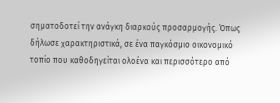σηματοδοτεί την ανάγκη διαρκούς προσαρμογής. Όπως δήλωσε χαρακτηριστικά, σε ένα παγκόσμιο οικονομικό τοπίο που καθοδηγείται ολοένα και περισσότερο από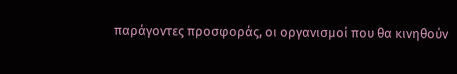παράγοντες προσφοράς, οι οργανισμοί που θα κινηθούν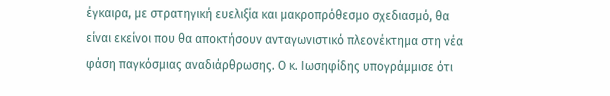έγκαιρα, με στρατηγική ευελιξία και μακροπρόθεσμο σχεδιασμό, θα είναι εκείνοι που θα αποκτήσουν ανταγωνιστικό πλεονέκτημα στη νέα φάση παγκόσμιας αναδιάρθρωσης. Ο κ. Ιωσηφίδης υπογράμμισε ότι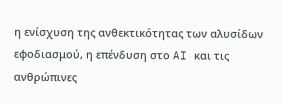η ενίσχυση της ανθεκτικότητας των αλυσίδων εφοδιασμού, η επένδυση στο AI και τις ανθρώπινες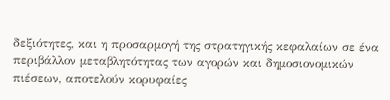δεξιότητες, και η προσαρμογή της στρατηγικής κεφαλαίων σε ένα περιβάλλον μεταβλητότητας των αγορών και δημοσιονομικών πιέσεων, αποτελούν κορυφαίες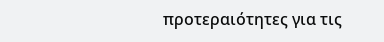προτεραιότητες για τις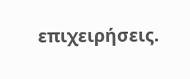επιχειρήσεις.